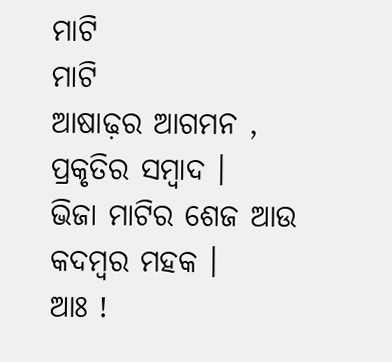ମାଟି
ମାଟି
ଆଷାଢ଼ର ଆଗମନ ,
ପ୍ରକୃତିର ସମ୍ବାଦ ।
ଭିଜା ମାଟିର ଶେଜ ଆଉ କଦମ୍ବର ମହକ ।
ଆଃ !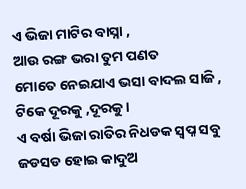ଏ ଭିଜା ମାଟିର ବାସ୍ନା ,
ଆଉ ରଙ୍ଗ ଭରା ତୁମ ପଣତ
ମୋତେ ନେଇଯାଏ ଭସା ବାଦଲ ସାଜି ,
ଟିକେ ଦୂରକୁ ,ଦୂରକୁ ।
ଏ ବର୍ଷା ଭିଜା ରାତିର ନିଧଡକ ସ୍ଵପ୍ନ ସବୁ ଜଡସଡ ହୋଇ କାଦୁଅ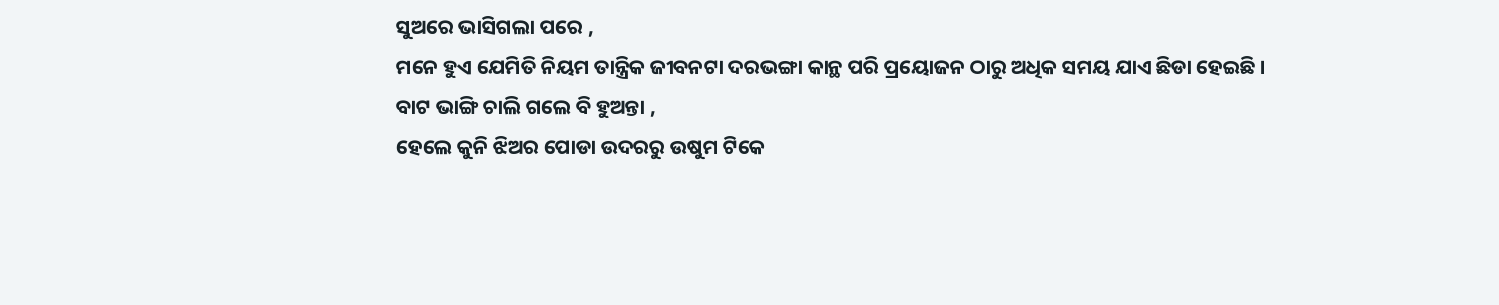ସୁଅରେ ଭାସିଗଲା ପରେ ,
ମନେ ହୁଏ ଯେମିତି ନିୟମ ତାନ୍ତ୍ରିକ ଜୀବନଟା ଦରଭଙ୍ଗା କାନ୍ଥ ପରି ପ୍ରୟୋଜନ ଠାରୁ ଅଧିକ ସମୟ ଯାଏ ଛିଡା ହେଇଛି ।
ବାଟ ଭାଙ୍ଗି ଚାଲି ଗଲେ ବି ହୁଅନ୍ତା ,
ହେଲେ କୁନି ଝିଅର ପୋଡା ଉଦରରୁ ଉଷୁମ ଟିକେ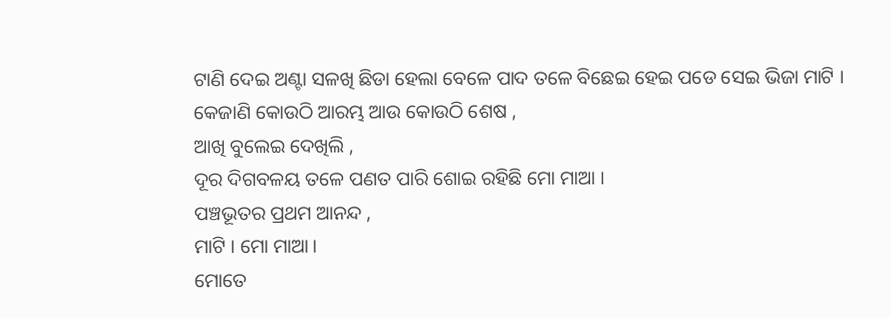ଟାଣି ଦେଇ ଅଣ୍ଟା ସଳଖି ଛିଡା ହେଲା ବେଳେ ପାଦ ତଳେ ବିଛେଇ ହେଇ ପଡେ ସେଇ ଭିଜା ମାଟି ।
କେଜାଣି କୋଉଠି ଆରମ୍ଭ ଆଉ କୋଉଠି ଶେଷ ,
ଆଖି ବୁଲେଇ ଦେଖିଲି ,
ଦୂର ଦିଗବଳୟ ତଳେ ପଣତ ପାରି ଶୋଇ ରହିଛି ମୋ ମାଆ ।
ପଞ୍ଚଭୂତର ପ୍ରଥମ ଆନନ୍ଦ ,
ମାଟି । ମୋ ମାଆ ।
ମୋତେ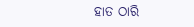ହାତ ଠାରି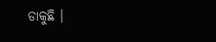ଡାକୁଛି ।